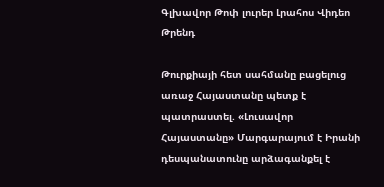Գլխավոր Թոփ լուրեր Լրահոս Վիդեո Թրենդ

Թուրքիայի հետ սահմանը բացելուց առաջ Հայաստանը պետք է պատրաստել. «Լուսավոր Հայաստանը» Մարգարայում է Իրանի դեսպանատունը արձագանքել է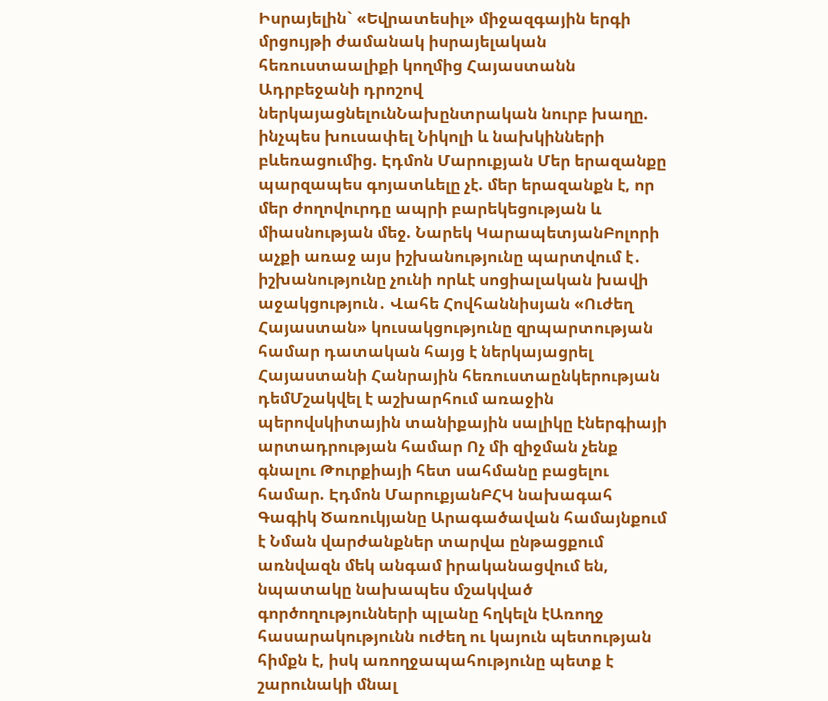Իսրայելին` «Եվրատեսիլ» միջազգային երգի մրցույթի ժամանակ իսրայելական հեռուստաալիքի կողմից Հայաստանն Ադրբեջանի դրոշով ներկայացնելունՆախընտրական նուրբ խաղը. ինչպես խուսափել Նիկոլի և նախկինների բևեռացումից. Էդմոն Մարուքյան Մեր երազանքը պարզապես գոյատևելը չէ. մեր երազանքն է, որ մեր ժողովուրդը ապրի բարեկեցության և միասնության մեջ. Նարեկ ԿարապետյանԲոլորի աչքի առաջ այս իշխանությունը պարտվում է․ իշխանությունը չունի որևէ սոցիալական խավի աջակցություն․ Վահե Հովհաննիսյան «Ուժեղ Հայաստան» կուսակցությունը զրպարտության համար դատական հայց է ներկայացրել Հայաստանի Հանրային հեռուստաընկերության դեմՄշակվել է աշխարհում առաջին պերովսկիտային տանիքային սալիկը էներգիայի արտադրության համար Ոչ մի զիջման չենք գնալու Թուրքիայի հետ սահմանը բացելու համար. Էդմոն ՄարուքյանԲՀԿ նախագահ Գագիկ Ծառուկյանը Արագածավան համայնքում է Նման վարժանքներ տարվա ընթացքում առնվազն մեկ անգամ իրականացվում են, նպատակը նախապես մշակված գործողությունների պլանը հղկելն էԱռողջ հասարակությունն ուժեղ ու կայուն պետության հիմքն է, իսկ առողջապահությունը պետք է շարունակի մնալ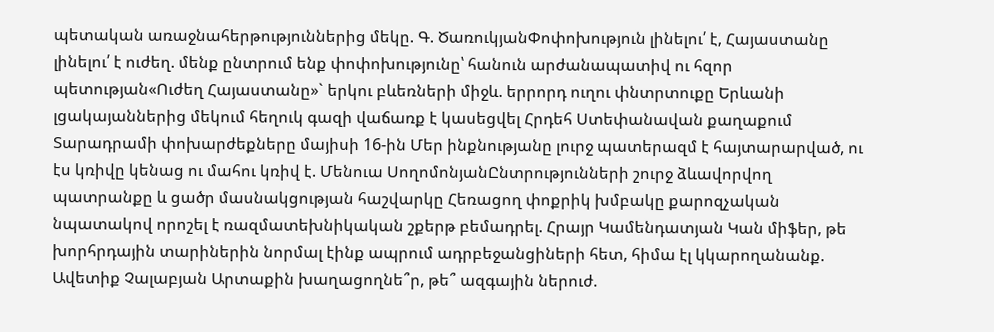պետական առաջնահերթություններից մեկը. Գ. ԾառուկյանՓոփոխություն լինելու՛ է, Հայաստանը լինելու՛ է ուժեղ. մենք ընտրում ենք փոփոխությունը՝ հանուն արժանապատիվ ու հզոր պետության«Ուժեղ Հայաստանը»` երկու բևեռների միջև. երրորդ ուղու փնտրտուքը Երևանի լցակայաններից մեկում հեղուկ գազի վաճառք է կասեցվել Հրդեհ Ստեփանավան քաղաքում Տարադրամի փոխարժեքները մայիսի 16-ին Մեր ինքնությանը լուրջ պատերազմ է հայտարարված, ու էս կռիվը կենաց ու մահու կռիվ է. Մենուա ՍողոմոնյանԸնտրությունների շուրջ ձևավորվող պատրանքը և ցածր մասնակցության հաշվարկը Հեռացող փոքրիկ խմբակը քարոզչական նպատակով որոշել է ռազմատեխնիկական շքերթ բեմադրել. Հրայր Կամենդատյան Կան միֆեր, թե խորհրդային տարիներին նորմալ էինք ապրում ադրբեջանցիների հետ, հիմա էլ կկարողանանք. Ավետիք Չալաբյան Արտաքին խաղացողնե՞ր, թե՞ ազգային ներուժ.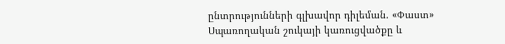ընտրությունների գլխավոր դիլեման. «Փաստ» Սպառողական շուկայի կառուցվածքը և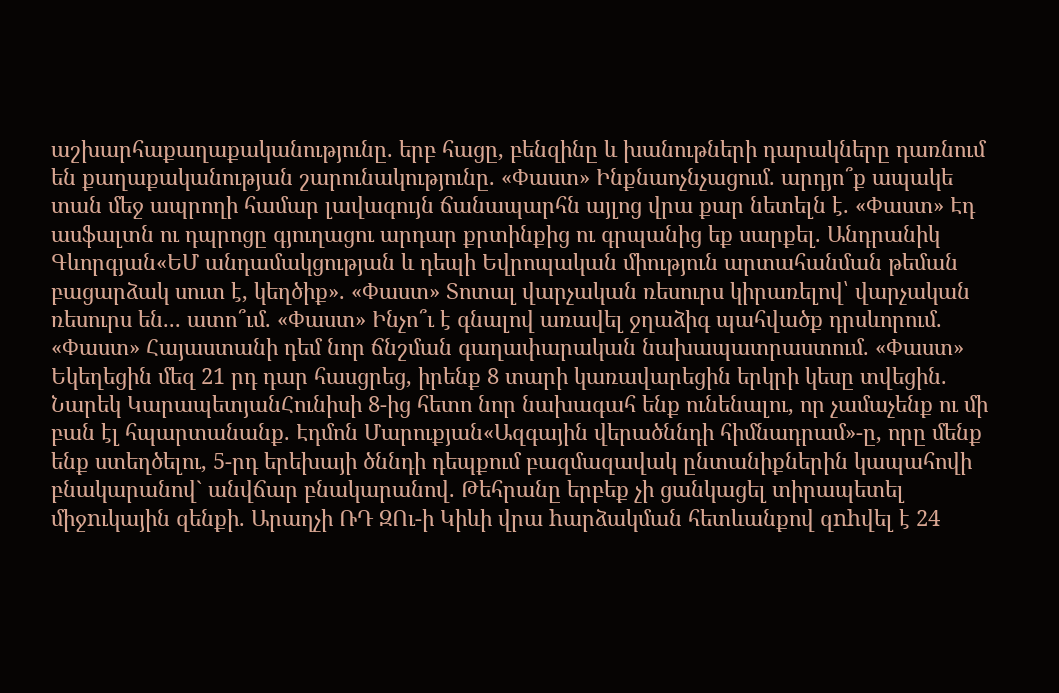աշխարհաքաղաքականությունը. երբ հացը, բենզինը և խանութների դարակները դառնում են քաղաքականության շարունակությունը. «Փաստ» Ինքնաոչնչացում. արդյո՞ք ապակե տան մեջ ապրողի համար լավագույն ճանապարհն այլոց վրա քար նետելն է. «Փաստ» Էդ ասֆալտն ու դպրոցը գյուղացու արդար քրտինքից ու գրպանից եք սարքել. Անդրանիկ Գևորգյան«ԵՄ անդամակցության և դեպի Եվրոպական միություն արտահանման թեման բացարձակ սուտ է, կեղծիք». «Փաստ» Տոտալ վարչական ռեսուրս կիրառելով՝ վարչական ռեսուրս են... ատո՞ւմ. «Փաստ» Ինչո՞ւ է գնալով առավել ջղաձիգ պահվածք դրսևորում. «Փաստ» Հայաստանի դեմ նոր ճնշման գաղափարական նախապատրաստում. «Փաստ» Եկեղեցին մեզ 21 րդ դար հասցրեց, իրենք 8 տարի կառավարեցին երկրի կեսը տվեցին. Նարեկ ԿարապետյանՀունիսի 8-ից հետո նոր նախագահ ենք ունենալու, որ չամաչենք ու մի բան էլ հպարտանանք. Էդմոն Մարուքյան«Ազգային վերածննդի հիմնադրամ»-ը, որը մենք ենք ստեղծելու, 5-րդ երեխայի ծննդի դեպքում բազմազավակ ընտանիքներին կապահովի բնակարանով` անվճար բնակարանով. Թեհրանը երբեք չի ցանկացել տիրապետել միջnւկային զենքի. Արաղչի ՌԴ ԶՈւ-ի Կիևի վրա hարձակման հետևանքով զnhվել է 24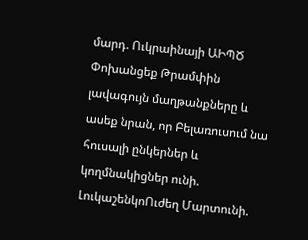մարդ. Ուկրաինայի ԱԻՊԾ Փոխանցեք Թրամփին լավագույն մաղթանքները և ասեք նրան, որ Բելառուսում նա հուսալի ընկերներ և կողմնակիցներ ունի. ԼուկաշենկոՈւժեղ Մարտունի.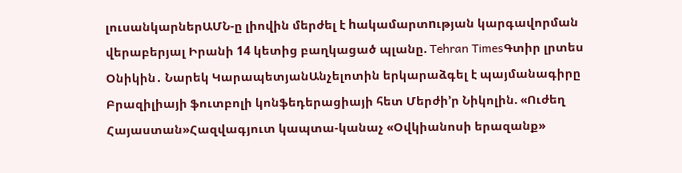լուսանկարներԱՄՆ-ը լիովին մերժել է hակամարտnւթյան կարգավորման վերաբերյալ Իրանի 14 կետից բաղկացած պլանը. Tehran TimesԳտիր լրտես Օնիկին․ Նարեկ ԿարապետյանԱնչելոտին երկարաձգել է պայմանագիրը Բրազիլիայի ֆուտբոլի կոնֆեդերացիայի հետ Մերժի’ր Նիկոլին. «Ուժեղ Հայաստան»Հազվագյուտ կապտա-կանաչ «Օվկիանոսի երազանք»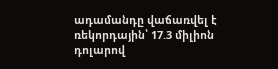ադամանդը վաճառվել է ռեկորդային՝ 17.3 միլիոն դոլարով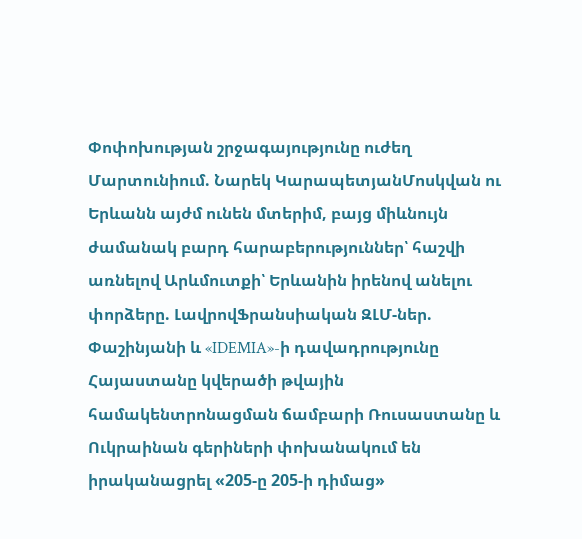Փոփոխության շրջագայությունը ուժեղ Մարտունիում. Նարեկ ԿարապետյանՄոսկվան ու Երևանն այժմ ունեն մտերիմ, բայց միևնույն ժամանակ բարդ հարաբերություններ՝ հաշվի առնելով Արևմուտքի՝ Երևանին իրենով անելու փորձերը. ԼավրովՖրանսիական ԶԼՄ-ներ. Փաշինյանի և «IDEMIA»-ի դավադրությունը Հայաստանը կվերածի թվային համակենտրոնացման ճամբարի Ռուսաստանը և Ուկրաինան գերիների փոխանակում են իրականացրել «205-ը 205-ի դիմաց»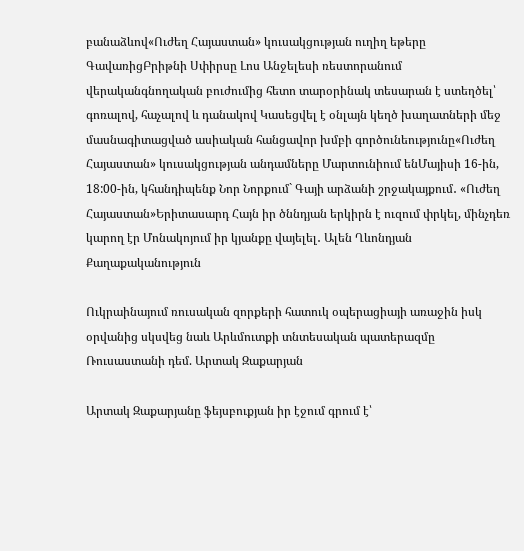բանաձևով«Ուժեղ Հայաստան» կուսակցության ուղիղ եթերը ԳավառիցԲրիթնի Սփիրսը Լոս Անջելեսի ռեստորանում վերականգնողական բուժումից հետո տարօրինակ տեսարան է ստեղծել՝ գոռալով, հաչալով և դանակով Կասեցվել է օնլայն կեղծ խաղատների մեջ մասնագիտացված ասիական հանցավոր խմբի գործունեությունը«Ուժեղ Հայաստան» կուսակցության անդամները Մարտունիում ենՄայիսի 16-ին, 18:00-ին, կհանդիպենք Նոր Նորքում` Գայի արձանի շրջակայքում․ «Ուժեղ Հայաստան»Երիտասարդ Հայն իր ծննդյան երկիրն է ուզում փրկել, մինչդեռ կարող էր Մոնակոյում իր կյանքը վայելել․ Ալեն Ղևոնդյան
Քաղաքականություն

Ուկրաինայում ռուսական զորքերի հատուկ օպերացիայի առաջին իսկ օրվանից սկսվեց նաև Արևմուտքի տնտեսական պատերազմը Ռուսաստանի դեմ. Արտակ Զաքարյան

Արտակ Զաքարյանը ֆեյսբուքյան իր էջում գրում է՝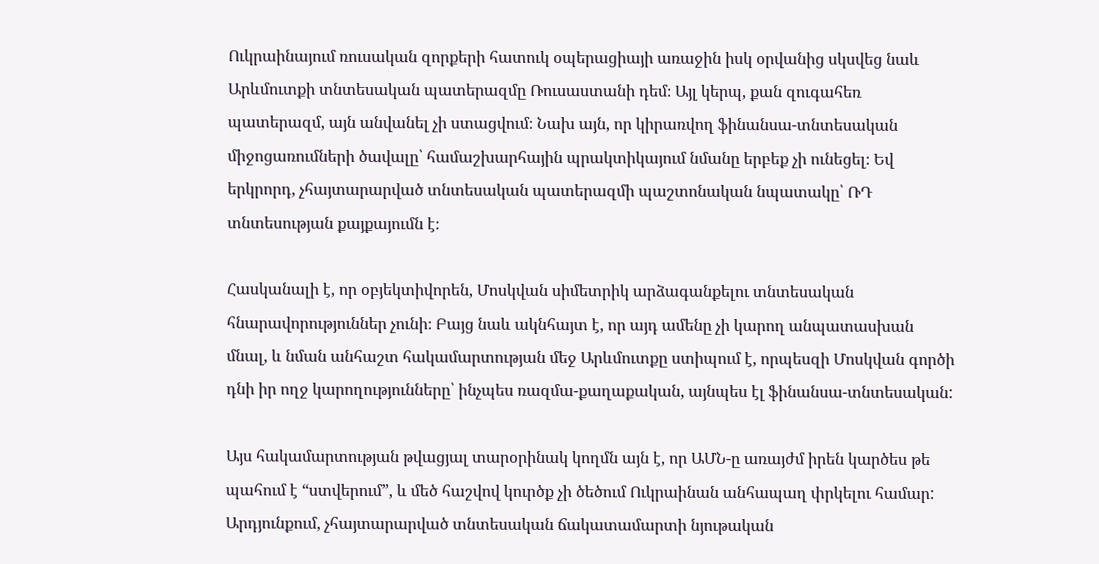Ուկրաինայում ռուսական զորքերի հատուկ օպերացիայի առաջին իսկ օրվանից սկսվեց նաև Արևմուտքի տնտեսական պատերազմը Ռուսաստանի դեմ։ Այլ կերպ, քան զուգահեռ պատերազմ, այն անվանել չի ստացվում։ Նախ այն, որ կիրառվող ֆինանսա-տնտեսական միջոցառումների ծավալը՝ համաշխարհային պրակտիկայում նմանը երբեք չի ունեցել։ Եվ երկրորդ, չհայտարարված տնտեսական պատերազմի պաշտոնական նպատակը՝ ՌԴ տնտեսության քայքայումն է։

Հասկանալի է, որ օբյեկտիվորեն, Մոսկվան սիմետրիկ արձագանքելու տնտեսական հնարավորություններ չունի։ Բայց նաև ակնհայտ է, որ այդ ամենը չի կարող անպատասխան մնալ, և նման անհաշտ հակամարտության մեջ Արևմուտքը ստիպում է, որպեսզի Մոսկվան գործի դնի իր ողջ կարողությունները՝ ինչպես ռազմա-քաղաքական, այնպես էլ ֆինանսա-տնտեսական:

Այս հակամարտության թվացյալ տարօրինակ կողմն այն է, որ ԱՄՆ-ը առայժմ իրեն կարծես թե պահում է “ստվերում”, և մեծ հաշվով կուրծք չի ծեծում Ուկրաինան անհապաղ փրկելու համար:
Արդյունքում, չհայտարարված տնտեսական ճակատամարտի նյութական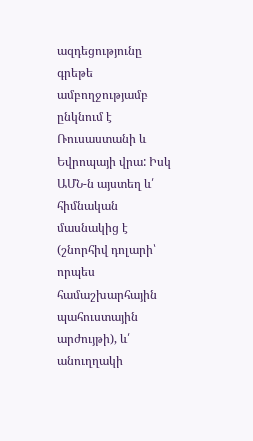ազդեցությունը գրեթե ամբողջությամբ ընկնում է Ռուսաստանի և Եվրոպայի վրա: Իսկ ԱՄՆ-ն այստեղ և՛ հիմնական մասնակից է (շնորհիվ դոլարի՝ որպես համաշխարհային պահուստային արժույթի), և՛ անուղղակի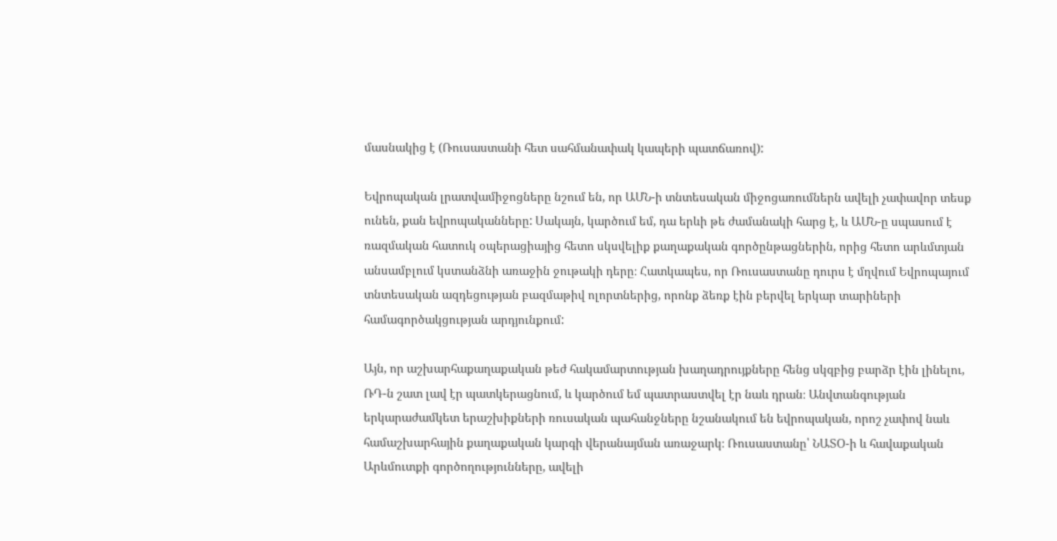մասնակից է (Ռուսաստանի հետ սահմանափակ կապերի պատճառով):

Եվրոպական լրատվամիջոցները նշում են, որ ԱՄՆ-ի տնտեսական միջոցառումներն ավելի չափավոր տեսք ունեն, քան եվրոպականները: Սակայն, կարծում եմ, դա երևի թե ժամանակի հարց է, և ԱՄՆ-ը սպասում է ռազմական հատուկ օպերացիայից հետո սկսվելիք քաղաքական գործընթացներին, որից հետո արևմտյան անսամբլում կստանձնի առաջին ջութակի դերը։ Հատկապես, որ Ռուսաստանը դուրս է մղվում Եվրոպայում տնտեսական ազդեցության բազմաթիվ ոլորտներից, որոնք ձեռք էին բերվել երկար տարիների համագործակցության արդյունքում:

Այն, որ աշխարհաքաղաքական թեժ հակամարտության խաղադրույքները հենց սկզբից բարձր էին լինելու, ՌԴ-ն շատ լավ էր պատկերացնում, և կարծում եմ պատրաստվել էր նաև դրան։ Անվտանգության երկարաժամկետ երաշխիքների ռուսական պահանջները նշանակում են եվրոպական, որոշ չափով նաև համաշխարհային քաղաքական կարգի վերանայման առաջարկ։ Ռուսաստանը՝ ՆԱՏՕ-ի և հավաքական Արևմուտքի գործողությունները, ավելի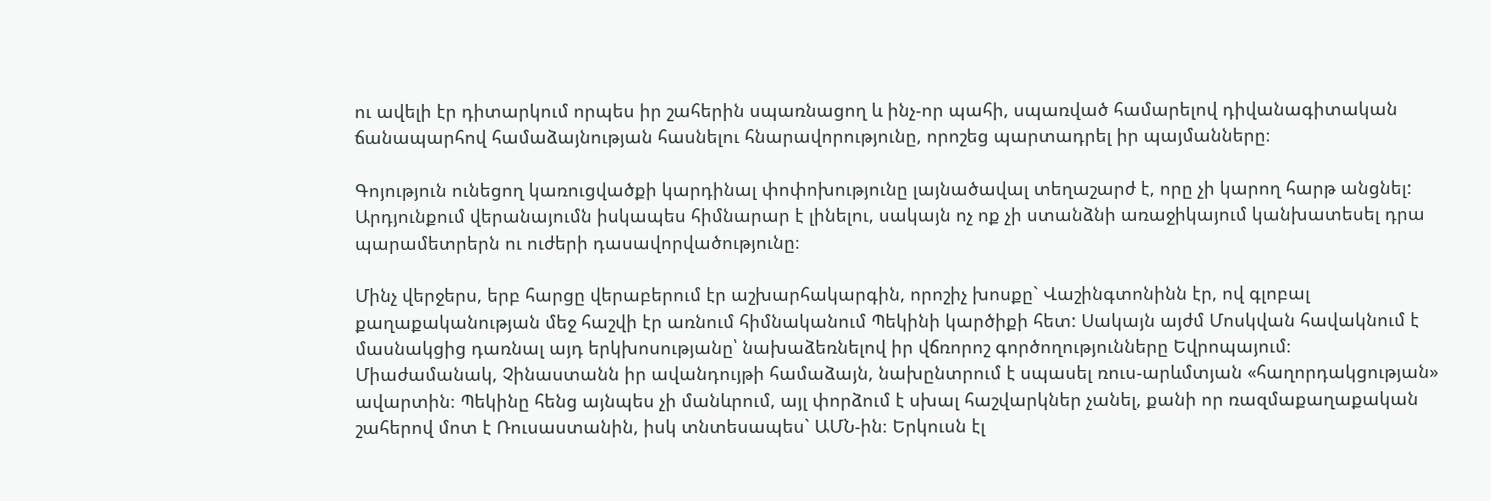ու ավելի էր դիտարկում որպես իր շահերին սպառնացող և ինչ-որ պահի, սպառված համարելով դիվանագիտական ճանապարհով համաձայնության հասնելու հնարավորությունը, որոշեց պարտադրել իր պայմանները։

Գոյություն ունեցող կառուցվածքի կարդինալ փոփոխությունը լայնածավալ տեղաշարժ է, որը չի կարող հարթ անցնել: Արդյունքում վերանայումն իսկապես հիմնարար է լինելու, սակայն ոչ ոք չի ստանձնի առաջիկայում կանխատեսել դրա պարամետրերն ու ուժերի դասավորվածությունը։

Մինչ վերջերս, երբ հարցը վերաբերում էր աշխարհակարգին, որոշիչ խոսքը` Վաշինգտոնինն էր, ով գլոբալ քաղաքականության մեջ հաշվի էր առնում հիմնականում Պեկինի կարծիքի հետ: Սակայն այժմ Մոսկվան հավակնում է մասնակցից դառնալ այդ երկխոսությանը՝ նախաձեռնելով իր վճռորոշ գործողությունները Եվրոպայում։
Միաժամանակ, Չինաստանն իր ավանդույթի համաձայն, նախընտրում է սպասել ռուս-արևմտյան «հաղորդակցության» ավարտին։ Պեկինը հենց այնպես չի մանևրում, այլ փորձում է սխալ հաշվարկներ չանել, քանի որ ռազմաքաղաքական շահերով մոտ է Ռուսաստանին, իսկ տնտեսապես` ԱՄՆ-ին։ Երկուսն էլ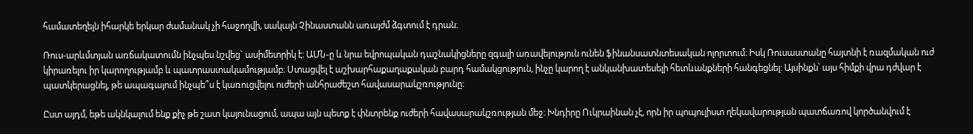համատեղելն իհարկե երկար ժամանակ չի հաջողվի, սակայն Չինաստանն առայժմ ձգտում է դրան։

Ռուս-արևմտյան առճակատումն ինչպես նշվեց` ասիմետրիկ է։ ԱՄՆ-ը և նրա եվրոպական դաշնակիցները զգալի առավելություն ունեն ֆինանսատնտեսական ոլորտում։ Իսկ Ռուսաստանը հայտնի է ռազմական ուժ կիրառելու իր կարողությամբ և պատրաստակամությամբ։ Ստացվել է աշխարհաքաղաքական բարդ համակցություն, ինչը կարող է անկանխատեսելի հետևանքների հանգեցնել: Այսինքն՝ այս հիմքի վրա դժվար է պատկերացնել, թե ապագայում ինչպե՞ս է կառուցվելու ուժերի անհրաժեշտ հավասարակշռությունը։

Ըստ այդմ, եթե ակնկալում ենք քիչ թե շատ կայունացում, ապա այն պետք է փնտրենք ուժերի հավասարակշռության մեջ։ Խնդիրը Ուկրաինան չէ, որն իր պոպուլիստ ղեկավարության պատճառով կործանվում է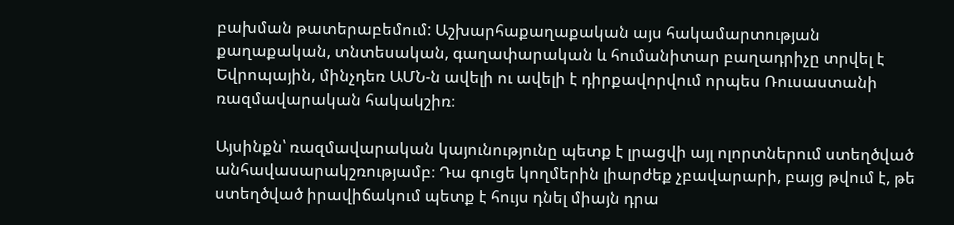բախման թատերաբեմում: Աշխարհաքաղաքական այս հակամարտության քաղաքական, տնտեսական, գաղափարական և հումանիտար բաղադրիչը տրվել է Եվրոպային, մինչդեռ ԱՄՆ-ն ավելի ու ավելի է դիրքավորվում որպես Ռուսաստանի ռազմավարական հակակշիռ։

Այսինքն՝ ռազմավարական կայունությունը պետք է լրացվի այլ ոլորտներում ստեղծված անհավասարակշռությամբ։ Դա գուցե կողմերին լիարժեք չբավարարի, բայց թվում է, թե ստեղծված իրավիճակում պետք է հույս դնել միայն դրա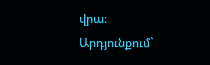վրա։ Արդյունքում`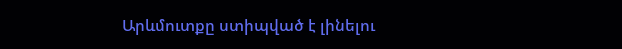Արևմուտքը ստիպված է լինելու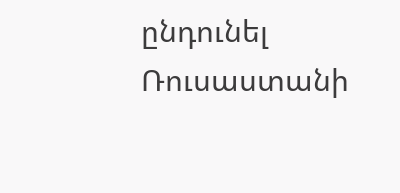ընդունել Ռուսաստանի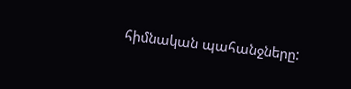հիմնական պահանջները: